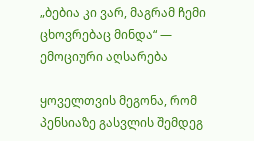„ბებია კი ვარ, მაგრამ ჩემი ცხოვრებაც მინდა“ — ემოციური აღსარება

ყოველთვის მეგონა, რომ პენსიაზე გასვლის შემდეგ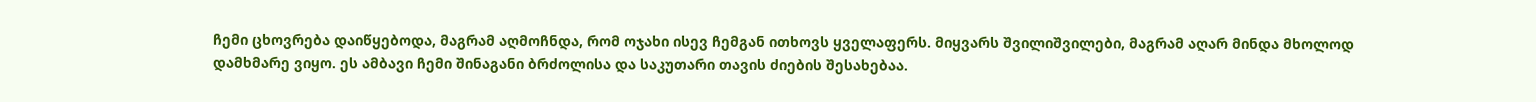ჩემი ცხოვრება დაიწყებოდა, მაგრამ აღმოჩნდა, რომ ოჯახი ისევ ჩემგან ითხოვს ყველაფერს. მიყვარს შვილიშვილები, მაგრამ აღარ მინდა მხოლოდ დამხმარე ვიყო. ეს ამბავი ჩემი შინაგანი ბრძოლისა და საკუთარი თავის ძიების შესახებაა.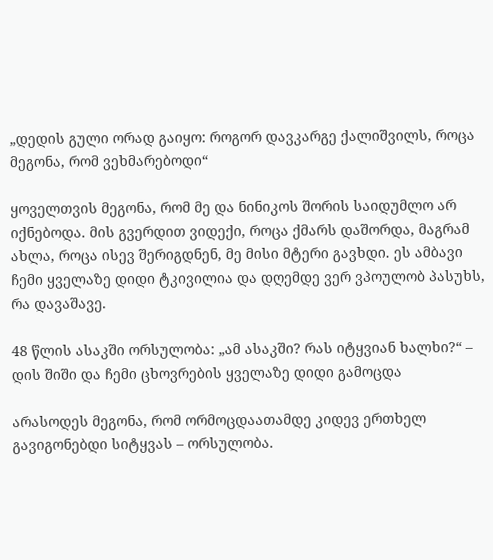„დედის გული ორად გაიყო: როგორ დავკარგე ქალიშვილს, როცა მეგონა, რომ ვეხმარებოდი“

ყოველთვის მეგონა, რომ მე და ნინიკოს შორის საიდუმლო არ იქნებოდა. მის გვერდით ვიდექი, როცა ქმარს დაშორდა, მაგრამ ახლა, როცა ისევ შერიგდნენ, მე მისი მტერი გავხდი. ეს ამბავი ჩემი ყველაზე დიდი ტკივილია და დღემდე ვერ ვპოულობ პასუხს, რა დავაშავე.

48 წლის ასაკში ორსულობა: „ამ ასაკში? რას იტყვიან ხალხი?“ – დის შიში და ჩემი ცხოვრების ყველაზე დიდი გამოცდა

არასოდეს მეგონა, რომ ორმოცდაათამდე კიდევ ერთხელ გავიგონებდი სიტყვას – ორსულობა.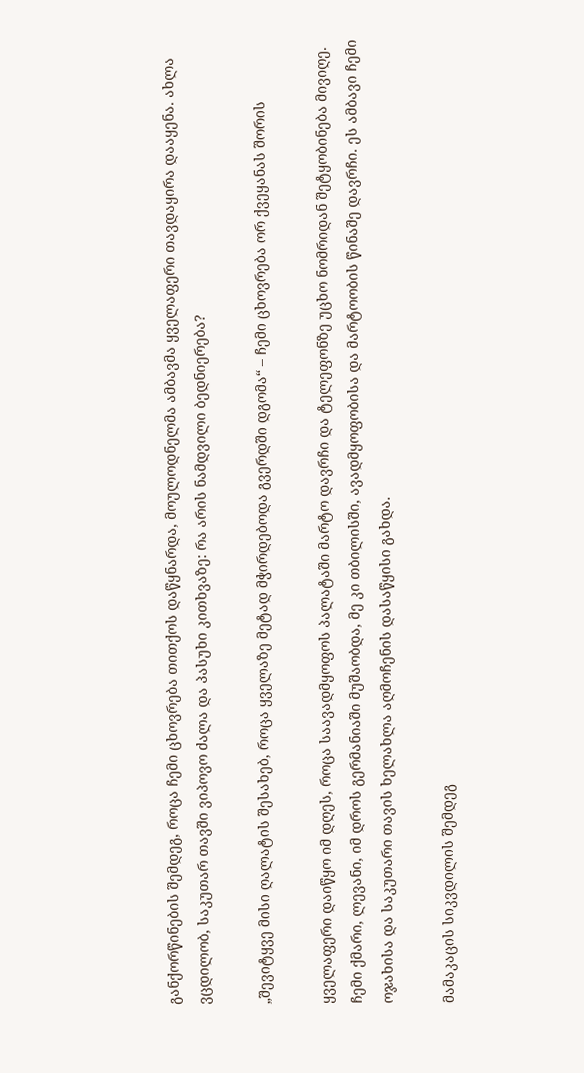განქორწინების შემდეგ, როცა ჩემი ცხოვრება თითქოს დაწყნარდა, მოულოდნელმა ამბავმა ყველაფერი თავდაყირა დააყენა. ახლა ვცდილობ, საკუთარ თავში ვიპოვო ძალა და პასუხი კითხვაზე: რა არის ნამდვილი ბედნიერება?

„შევიტყვე მისი ღალატის შესახებ, როცა ყველაზე მეტად მჭირდებოდა გვერდში დგომა“ – ჩემი ცხოვრება ორ ქვეყანას შორის

ყველაფერი დაიწყო იმ დღეს, როცა საავადმყოფოს პალატაში მარტო დავრჩი და ტელეფონზე უცხო ნომრიდან შეტყობინება მივიღე. ჩემი ქმარი, ლევანი, იმ დროს გერმანიაში მუშაობდა, მე კი თბილისში, ავადმყოფობისა და მარტოობის წინაშე დავრჩი. ეს ამბავი ჩემი ოჯახისა და საკუთარი თავის ხელახლა აღმოჩენის დასაწყისი გახდა.

მამაკაცის სიკვდილის შემდეგ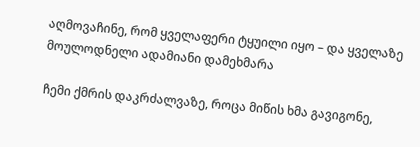აღმოვაჩინე, რომ ყველაფერი ტყუილი იყო – და ყველაზე მოულოდნელი ადამიანი დამეხმარა

ჩემი ქმრის დაკრძალვაზე, როცა მიწის ხმა გავიგონე,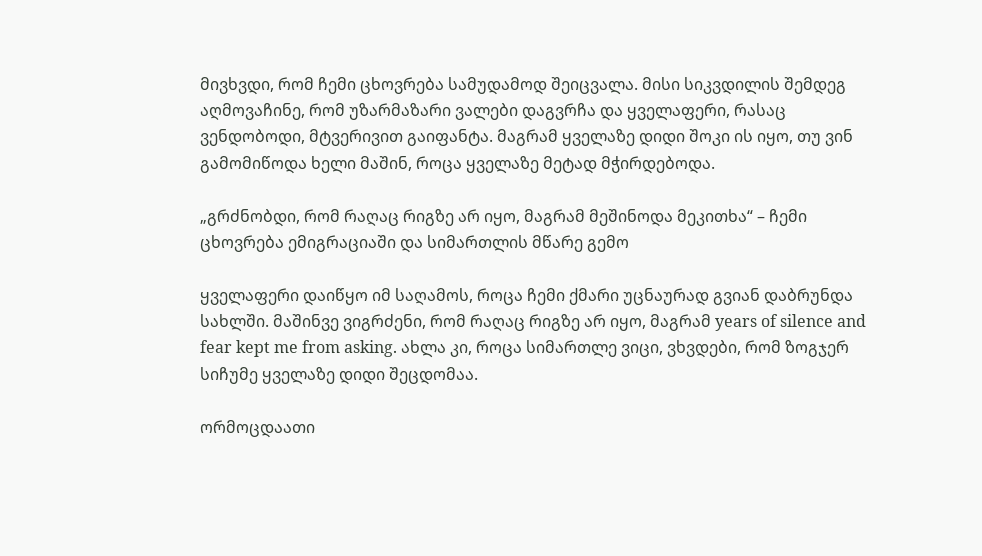მივხვდი, რომ ჩემი ცხოვრება სამუდამოდ შეიცვალა. მისი სიკვდილის შემდეგ აღმოვაჩინე, რომ უზარმაზარი ვალები დაგვრჩა და ყველაფერი, რასაც ვენდობოდი, მტვერივით გაიფანტა. მაგრამ ყველაზე დიდი შოკი ის იყო, თუ ვინ გამომიწოდა ხელი მაშინ, როცა ყველაზე მეტად მჭირდებოდა.

„გრძნობდი, რომ რაღაც რიგზე არ იყო, მაგრამ მეშინოდა მეკითხა“ – ჩემი ცხოვრება ემიგრაციაში და სიმართლის მწარე გემო

ყველაფერი დაიწყო იმ საღამოს, როცა ჩემი ქმარი უცნაურად გვიან დაბრუნდა სახლში. მაშინვე ვიგრძენი, რომ რაღაც რიგზე არ იყო, მაგრამ years of silence and fear kept me from asking. ახლა კი, როცა სიმართლე ვიცი, ვხვდები, რომ ზოგჯერ სიჩუმე ყველაზე დიდი შეცდომაა.

ორმოცდაათი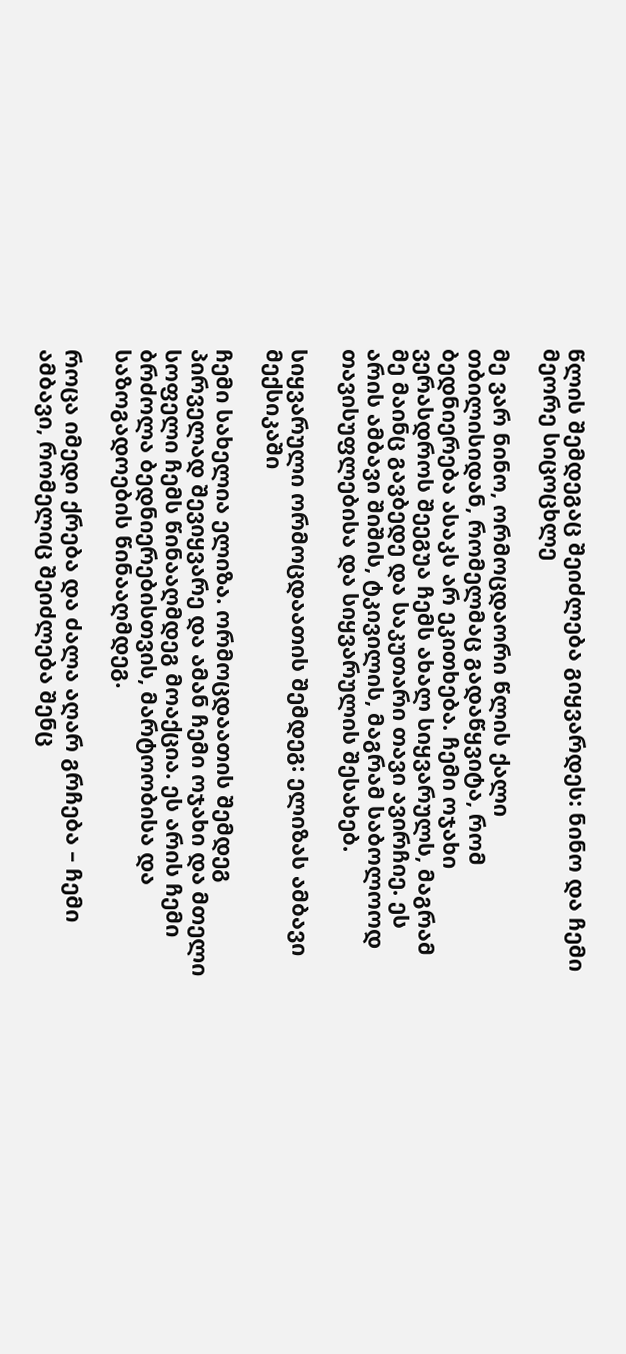წლის შემდეგაც შეიძლება გიყვარდეს: ნინო და ჩემი მეორე სიცოცხლე

მე ვარ ნინო, ორმოცდაორი წლის ქალი თბილისიდან, რომელმაც გადაწყვიტა, რომ ბედნიერება ასაკს არ ეკითხება. ჩემი ოჯახი ვერასდროს შეეგუა ჩემს ახალ სიყვარულს, მაგრამ მე მაინც გავბედე და საკუთარი თავი ავირჩიე. ეს არის ამბავი შიშის, ტკივილის, მაგრამ საბოლოოდ თავისუფლებისა და სიყვარულის შესახებ.

სიყვარული ორმოცდაათის შემდეგ: ელიზას ამბავი მექსიკაში

ჩემი სახელია ელიზა. ორმოცდაათის შემდეგ პირველად შევიყვარე და ამან ჩემი ოჯახი და მთელი სოფელი ჩემს წინააღმდეგ მოაქცია. ეს არის ჩემი ბრძოლა ბედნიერებისთვის, მარტოობისა და საზოგადოების წინააღმდეგ.

როცა იმედი ქრება და ძალა აღარ გრჩება – ჩემი ამბავი, რომელიც შეიძლება შენც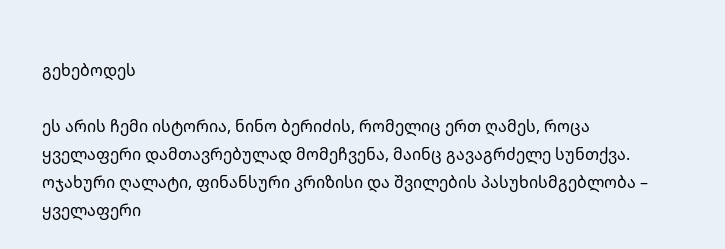გეხებოდეს

ეს არის ჩემი ისტორია, ნინო ბერიძის, რომელიც ერთ ღამეს, როცა ყველაფერი დამთავრებულად მომეჩვენა, მაინც გავაგრძელე სუნთქვა. ოჯახური ღალატი, ფინანსური კრიზისი და შვილების პასუხისმგებლობა – ყველაფერი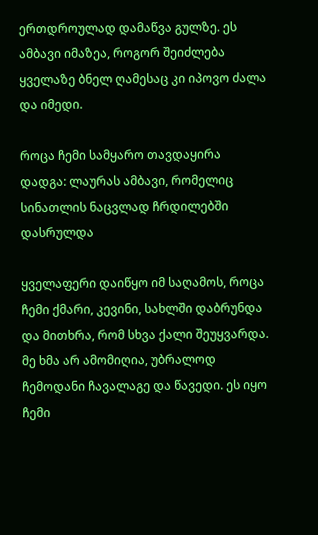ერთდროულად დამაწვა გულზე. ეს ამბავი იმაზეა, როგორ შეიძლება ყველაზე ბნელ ღამესაც კი იპოვო ძალა და იმედი.

როცა ჩემი სამყარო თავდაყირა დადგა: ლაურას ამბავი, რომელიც სინათლის ნაცვლად ჩრდილებში დასრულდა

ყველაფერი დაიწყო იმ საღამოს, როცა ჩემი ქმარი, კევინი, სახლში დაბრუნდა და მითხრა, რომ სხვა ქალი შეუყვარდა. მე ხმა არ ამომიღია, უბრალოდ ჩემოდანი ჩავალაგე და წავედი. ეს იყო ჩემი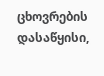ცხოვრების დასაწყისი,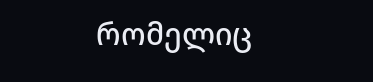რომელიც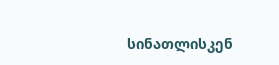სინათლისკენ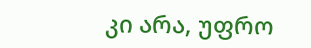კი არა, უფრო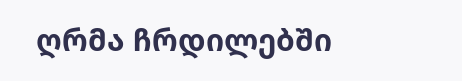ღრმა ჩრდილებში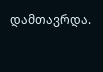დამთავრდა.